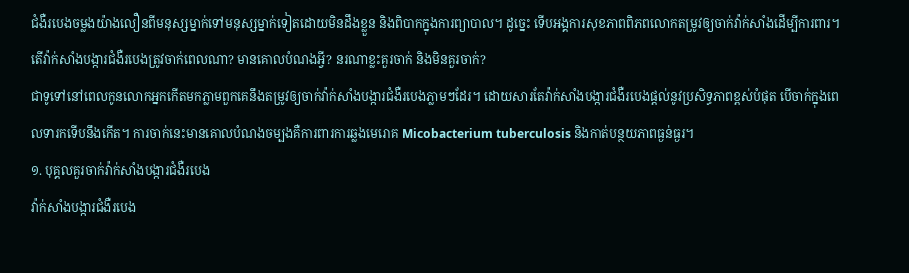ជំងឺរបេងចម្លងយ៉ាងលឿនពីមនុស្សម្នាក់ទៅមនុស្សម្នាក់ទៀតដោយមិនដឹងខ្លួន និងពិបាកក្នុងការព្យាបាល។ ដូច្នេះ ទើបអង្គការសុខភាពពិភពលោកតម្រូវឲ្យចាក់វ៉ាក់សាំងដើម្បីការពារ។
តើវ៉ាក់សាំងបង្ការជំងឺរបេងត្រូវចាក់ពេលណា? មានគោលបំណងអ្វី? នរណាខ្លះគួរចាក់ និងមិនគួរចាក់?
ជាទូទៅនៅពេលកូនលោកអ្នកកើតមកភ្លាមពួកគេនឹងតម្រូវឲ្យចាក់វ៉ាក់សាំងបង្ការជំងឺរបេងភ្លាមៗដែរ។ ដោយសារតែវ៉ាក់សាំងបង្ការជំងឺរបេងផ្តល់នូវប្រសិទ្ធភាពខ្ពស់បំផុត បើចាក់ក្នុងពេលទារកទើបនឹងកើត។ ការចាក់នេះមានគោលបំណងចម្បងគឺការពារការឆ្លងមេរោគ Micobacterium tuberculosis និងកាត់បន្ថយភាពធ្ងន់ធ្ងរ។
១. បុគ្គលគួរចាក់វ៉ាក់សាំងបង្ការជំងឺរបេង
វ៉ាក់សាំងបង្ការជំងឺរបេង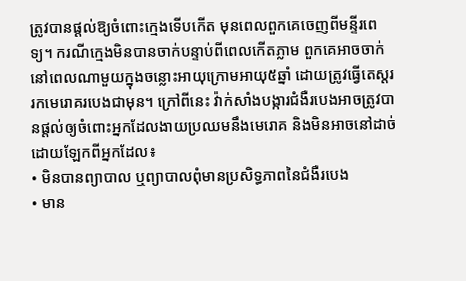ត្រូវបានផ្តល់ឱ្យចំពោះក្មេងទើបកើត មុនពេលពួកគេចេញពីមន្ទីរពេទ្យ។ ករណីក្មេងមិនបានចាក់បន្ទាប់ពីពេលកើតភ្លាម ពួកគេអាចចាក់នៅពេលណាមួយក្នុងចន្លោះអាយុក្រោមអាយុ៥ឆ្នាំ ដោយត្រូវធ្វើតេស្តររកមេរោគរបេងជាមុន។ ក្រៅពីនេះ វ៉ាក់សាំងបង្ការជំងឺរបេងអាចត្រូវបានផ្តល់ឲ្យចំពោះអ្នកដែលងាយប្រឈមនឹងមេរោគ និងមិនអាចនៅដាច់ដោយឡែកពីអ្នកដែល៖
• មិនបានព្យាបាល ឬព្យាបាលពុំមានប្រសិទ្ធភាពនៃជំងឺរបេង
• មាន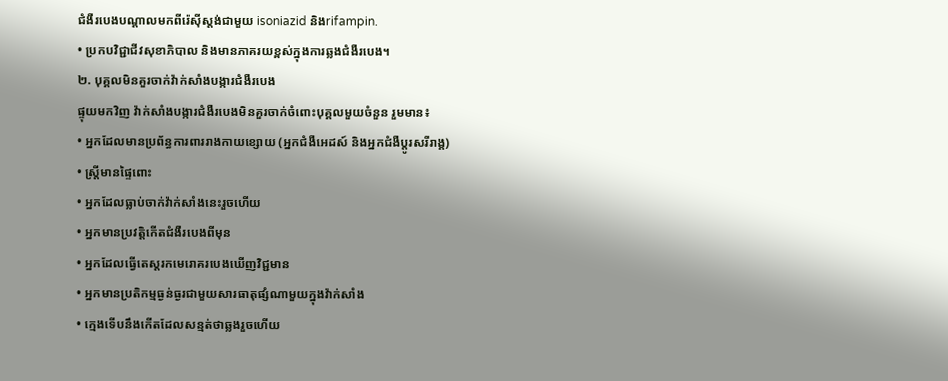ជំងឺរបេងបណ្តាលមកពីរ៉េស៊ីស្តង់ជាមួយ isoniazid និងrifampin.
• ប្រកបវិជ្ជាជីវសុខាភិបាល និងមានភាគរយខ្ពស់ក្នុងការឆ្លងជំងឺរបេង។
២. បុគ្គលមិនគួរចាក់វ៉ាក់សាំងបង្ការជំងឺរបេង
ផ្ទុយមកវិញ វ៉ាក់សាំងបង្ការជំងឺរបេងមិនគួរចាក់ចំពោះបុគ្គលមួយចំនួន រួមមាន៖
• អ្នកដែលមានប្រព័ន្ធការពាររាងកាយខ្សោយ (អ្នកជំងឺអេដស៍ និងអ្នកជំងឺប្តូរសរីរាង្គ)
• ស្ត្រីមានផ្ទៃពោះ
• អ្នកដែលធ្លាប់ចាក់វ៉ាក់សាំងនេះរួចហើយ
• អ្នកមានប្រវត្តិកើតជំងឺរបេងពីមុន
• អ្នកដែលធ្វើតេស្តរកមេរោគរបេងឃើញវិជ្ជមាន
• អ្នកមានប្រតិកម្មធ្ងន់ធ្ងរជាមួយសារធាតុផ្សំណាមួយក្នុងវ៉ាក់សាំង
• ក្មេងទើបនឹងកើតដែលសន្មត់ថាឆ្លងរួចហើយ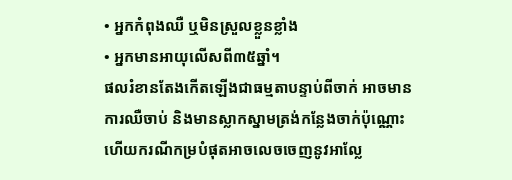• អ្នកកំពុងឈឺ ឬមិនស្រួលខ្លួនខ្លាំង
• អ្នកមានអាយុលើសពី៣៥ឆ្នាំ។
ផលរំខានតែងកើតឡើងជាធម្មតាបន្ទាប់ពីចាក់ អាចមានការឈឺចាប់ និងមានស្លាកស្នាមត្រង់កន្លែងចាក់ប៉ុណ្ណោះ ហើយករណីកម្របំផុតអាចលេចចេញនូវអាល្លែ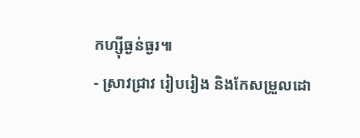កហ្ស៊ីធ្ងន់ធ្ងរ៕
- ស្រាវជ្រាវ រៀបរៀង និងកែសម្រួលដោ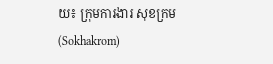យ៖ ក្រុមការងារ សុខក្រម (Sokhakrom)